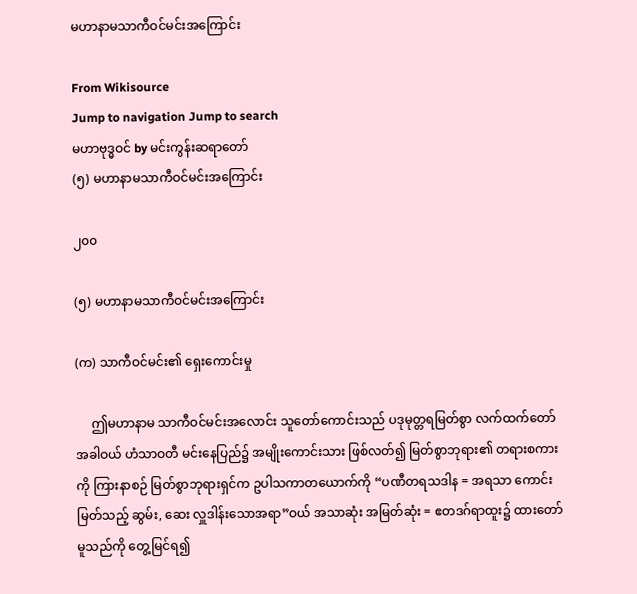မဟာနာမသာကီဝင်မင်းအကြောင်း

From Wikisource
Jump to navigation Jump to search
မဟာဗုဒ္ဓဝင် by မင်းကွန်းဆရာတော်
(၅) မဟာနာမသာကီဝင်မင်းအကြောင်း

၂၀၀

(၅) မဟာနာမသာကီဝင်မင်းအကြောင်း

(က) သာကီဝင်မင်း၏ ရှေးကောင်းမှု

     ဤမဟာနာမ သာကီဝင်မင်းအလောင်း သူတော်ကောင်းသည် ပဒုမုတ္တရမြတ်စွာ လက်ထက်တော်အခါဝယ် ဟံသာဝတီ မင်းနေပြည်၌ အမျိုးကောင်းသား ဖြစ်လတ်၍ မြတ်စွာဘုရား၏ တရားစကားကို ကြားနာစဉ် မြတ်စွာဘုရားရှင်က ဥပါသကာတယောက်ကို “ပဏီတရသဒါန = အရသာ ကောင်းမြတ်သည့် ဆွမ်း, ဆေး လှူဒါန်းသောအရာ”ဝယ် အသာဆုံး အမြတ်ဆုံး = ဧတဒဂ်ရာထူး၌ ထားတော်မူသည်ကို တွေ့မြင်ရ၍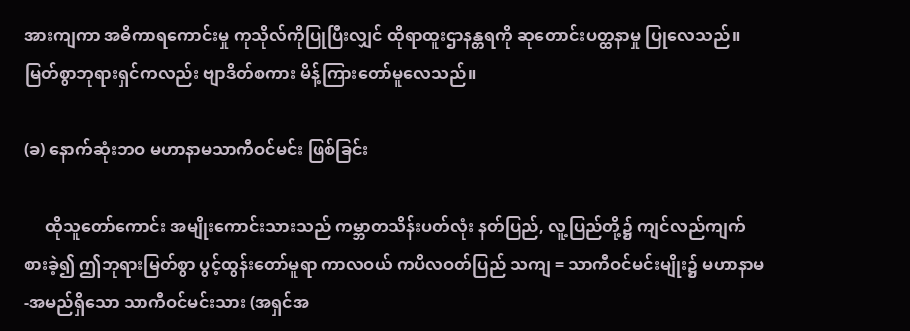အားကျကာ အဓိကာရကောင်းမှု ကုသိုလ်ကိုပြုပြီးလျှင် ထိုရာထူးဌာနန္တရကို ဆုတောင်းပတ္ထနာမှု ပြုလေသည်။ မြတ်စွာဘုရားရှင်ကလည်း ဗျာဒိတ်စကား မိန့်ကြားတော်မူလေသည်။

(ခ) နောက်ဆုံးဘဝ မဟာနာမသာကီဝင်မင်း ဖြစ်ခြင်း

     ထိုသူတော်ကောင်း အမျိုးကောင်းသားသည် ကမ္ဘာတသိန်းပတ်လုံး နတ်ပြည်, လူ့ပြည်တို့၌ ကျင်လည်ကျက်စားခဲ့၍ ဤဘုရားမြတ်စွာ ပွင့်ထွန်းတော်မူရာ ကာလဝယ် ကပိလဝတ်ပြည် သကျ = သာကီဝင်မင်းမျိုး၌ မဟာနာမ-အမည်ရှိသော သာကီဝင်မင်းသား (အရှင်အ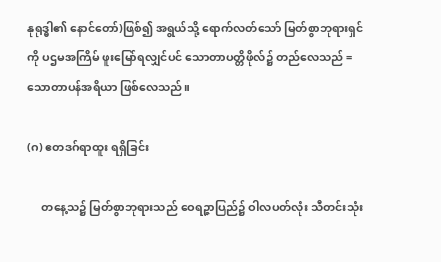နုရုဒ္ဓါ၏ နောင်တော်)ဖြစ်၍ အရွယ်သို့ ရောက်လတ်သော် မြတ်စွာဘုရားရှင်ကို ပဌမအကြိမ် ဖူးမြော်ရလျှင်ပင် သောတာပတ္တိဖိုလ်၌ တည်လေသည် = သောတာပန်အရိယာ ဖြစ်လေသည်။

(ဂ) ဧတဒဂ်ရာထူး ရရှိခြင်း

     တနေ့သ၌ မြတ်စွာဘုရားသည် ဝေရဉ္ဇာပြည်၌ ဝါလပတ်လုံး သီတင်းသုံး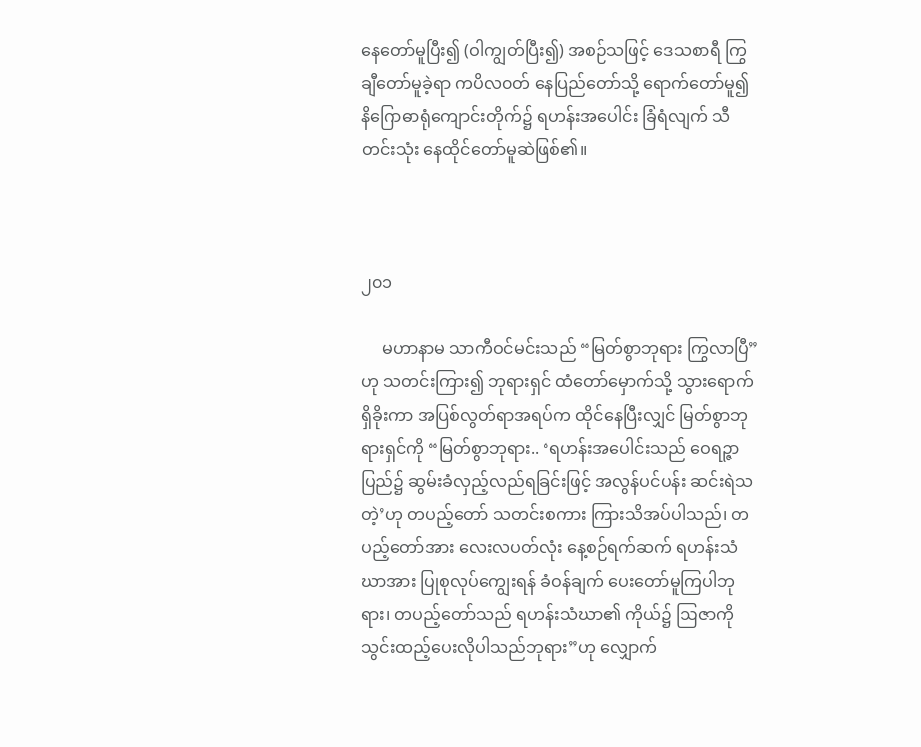နေတော်မူပြီး၍ (ဝါကျွတ်ပြီး၍) အစဉ်သဖြင့် ဒေသစာရီ ကြွချီတော်မူခဲ့ရာ ကပိလ၀တ် နေပြည်တော်သို့ ရောက်တော်မူ၍ နိဂြောဓာရုံကျောင်းတိုက်၌ ရဟန်းအပေါင်း ခြံရံလျက် သီတင်းသုံး နေထိုင်တော်မူဆဲဖြစ်၏။



၂၀၁

     မဟာနာမ သာကီဝင်မင်းသည် “မြတ်စွာဘုရား ကြွလာပြီ”ဟု သတင်းကြား၍ ဘုရားရှင် ထံတော်မှောက်သို့ သွားရောက်ရှိခိုးကာ အပြစ်လွတ်ရာအရပ်က ထိုင်နေပြီးလျှင် မြတ်စွာဘုရားရှင်ကို “မြတ်စွာဘုရား.. ‘ရဟန်းအပေါင်းသည် ဝေရဉ္ဇာပြည်၌ ဆွမ်းခံလှည့်လည်ရခြင်းဖြင့် အလွန်ပင်ပန်း ဆင်းရဲသတဲ့’ဟု တပည့်တော် သတင်းစကား ကြားသိအပ်ပါသည်၊ တပည့်တော်အား လေးလပတ်လုံး နေ့စဉ်ရက်ဆက် ရဟန်းသံဃာအား ပြုစုလုပ်ကျွေးရန် ခံဝန်ချက် ပေးတော်မူကြပါဘုရား၊ တပည့်တော်သည် ရဟန်းသံဃာ၏ ကိုယ်၌ ဩဇာကို သွင်းထည့်ပေးလိုပါသည်ဘုရား”ဟု လျှောက်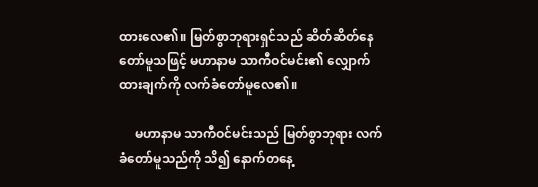ထားလေ၏။ မြတ်စွာဘုရားရှင်သည် ဆိတ်ဆိတ်နေတော်မူသဖြင့် မဟာနာမ သာကီဝင်မင်း၏ လျှောက်ထားချက်ကို လက်ခံတော်မူလေ၏။

     မဟာနာမ သာကီဝင်မင်းသည် မြတ်စွာဘုရား လက်ခံတော်မူသည်ကို သိ၍ နောက်တနေ့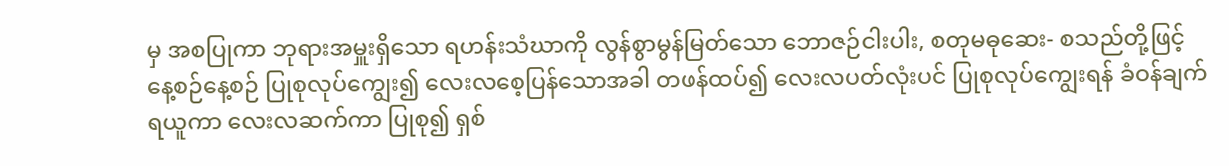မှ အစပြုကာ ဘုရားအမှူးရှိသော ရဟန်းသံဃာကို လွန်စွာမွန်မြတ်သော ဘောဇဉ်ငါးပါး, စတုမဓုဆေး- စသည်တို့ဖြင့် နေ့စဉ်နေ့စဉ် ပြုစုလုပ်ကျွေး၍ လေးလစေ့ပြန်သောအခါ တဖန်ထပ်၍ လေးလပတ်လုံးပင် ပြုစုလုပ်ကျွေးရန် ခံဝန်ချက် ရယူကာ လေးလဆက်ကာ ပြုစု၍ ရှစ်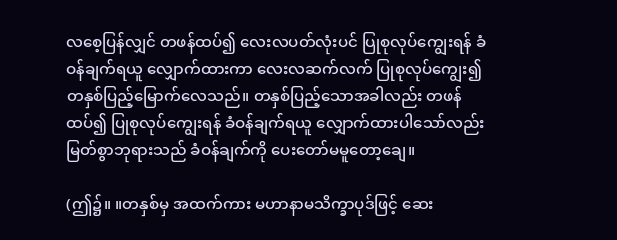လစေ့ပြန်လျှင် တဖန်ထပ်၍ လေးလပတ်လုံးပင် ပြုစုလုပ်ကျွေးရန် ခံဝန်ချက်ရယူ လျှောက်ထားကာ လေးလဆက်လက် ပြုစုလုပ်ကျွေး၍ တနှစ်ပြည့်မြောက်လေသည်။ တနှစ်ပြည့်သောအခါလည်း တဖန်ထပ်၍ ပြုစုလုပ်ကျွေးရန် ခံဝန်ချက်ရယူ လျှောက်ထားပါသော်လည်း မြတ်စွာဘုရားသည် ခံဝန်ချက်ကို ပေးတော်မမူတော့ချေ။

(ဤ၌။ ။တနှစ်မှ အထက်ကား မဟာနာမသိက္ခာပုဒ်ဖြင့် ဆေး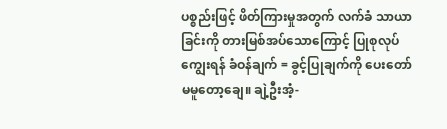ပစ္စည်းဖြင့် ဖိတ်ကြားမှုအတွက် လက်ခံ သာယာခြင်းကို တားမြစ်အပ်သောကြောင့် ပြုစုလုပ်ကျွေးရန် ခံဝန်ချက် = ခွင့်ပြုချက်ကို ပေးတော်မမူတော့ချေ။ ချဲ့ဦးအံ့-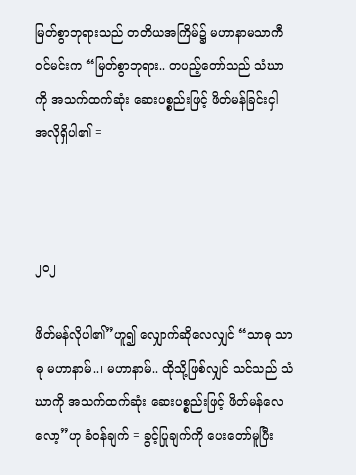မြတ်စွာဘုရားသည် တတိယအကြိမ်၌ မဟာနာမသာကီဝင်မင်းက “မြတ်စွာဘုရား.. တပည့်တော်သည် သံဃာကို အသက်ထက်ဆုံး ဆေးပစ္စည်းဖြင့် ဖိတ်မန်ခြင်းငှါ အလိုရှိပါ၏ =



၂၀၂

ဖိတ်မန်လိုပါ၏”ဟူ၍ လျှောက်ဆိုလေလျှင် “သာဓု သာဓု မဟာနာမ်..၊ မဟာနာမ်.. ထိုသို့ဖြစ်လျှင် သင်သည် သံဃာကို အသက်ထက်ဆုံး ဆေးပစ္စည်းဖြင့် ဖိတ်မန်လေလော့”ဟု ခံဝန်ချက် = ခွင့်ပြုချက်ကို ပေးတော်မူပြီး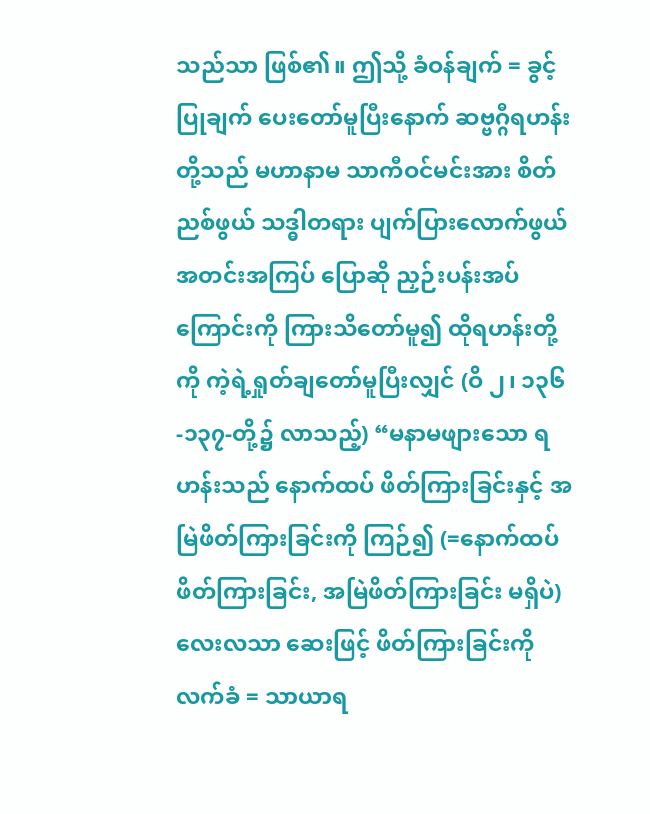သည်သာ ဖြစ်၏။ ဤသို့ ခံဝန်ချက် = ခွင့်ပြုချက် ပေးတော်မူပြီးနောက် ဆဗ္ဗဂ္ဂီရဟန်းတို့သည် မဟာနာမ သာကီဝင်မင်းအား စိတ်ညစ်ဖွယ် သဒ္ဓါတရား ပျက်ပြားလောက်ဖွယ် အတင်းအကြပ် ပြောဆို ညှဉ်းပန်းအပ်ကြောင်းကို ကြားသိတော်မူ၍ ထိုရဟန်းတို့ကို ကဲ့ရဲ့ရှုတ်ချတော်မူပြီးလျှင် (ဝိ ၂၊ ၁၃၆-၁၃၇-တို့၌ လာသည့်) “မနာမဖျားသော ရဟန်းသည် နောက်ထပ် ဖိတ်ကြားခြင်းနှင့် အမြဲဖိတ်ကြားခြင်းကို ကြဉ်၍ (=နောက်ထပ် ဖိတ်ကြားခြင်း, အမြဲဖိတ်ကြားခြင်း မရှိပဲ) လေးလသာ ဆေးဖြင့် ဖိတ်ကြားခြင်းကို လက်ခံ = သာယာရ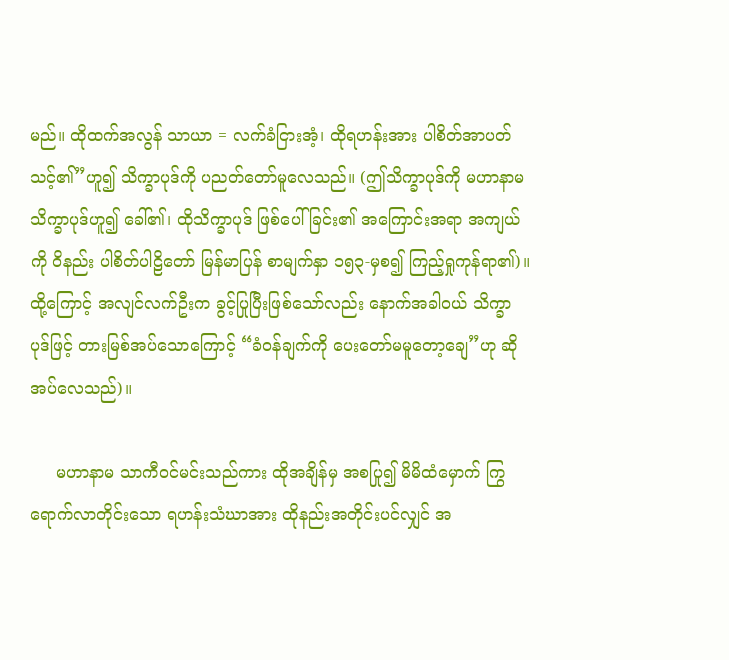မည်။ ထိုထက်အလွန် သာယာ = လက်ခံငြားအံ့၊ ထိုရဟန်းအား ပါစိတ်အာပတ်သင့်၏”ဟူ၍ သိက္ခာပုဒ်ကို ပညတ်တော်မူလေသည်။ (ဤသိက္ခာပုဒ်ကို မဟာနာမသိက္ခာပုဒ်ဟူ၍ ခေါ်၏၊ ထိုသိက္ခာပုဒ် ဖြစ်ပေါ်ခြင်း၏ အကြောင်းအရာ အကျယ်ကို ဝိနည်း ပါစိတ်ပါဠိတော် မြန်မာပြန် စာမျက်နှာ ၁၅၃-မှစ၍ ကြည့်ရှုကုန်ရာ၏)။ ထို့ကြောင့် အလျင်လက်ဦးက ခွင့်ပြုပြီးဖြစ်သော်လည်း နောက်အခါဝယ် သိက္ခာပုဒ်ဖြင့် တားမြစ်အပ်သောကြောင့် “ခံဝန်ချက်ကို ပေးတော်မမူတော့ချေ”ဟု ဆိုအပ်လေသည်)။

     မဟာနာမ သာကီဝင်မင်းသည်ကား ထိုအချိန်မှ အစပြု၍ မိမိထံမှောက် ကြွရောက်လာတိုင်းသော ရဟန်းသံဃာအား ထိုနည်းအတိုင်းပင်လျှင် အ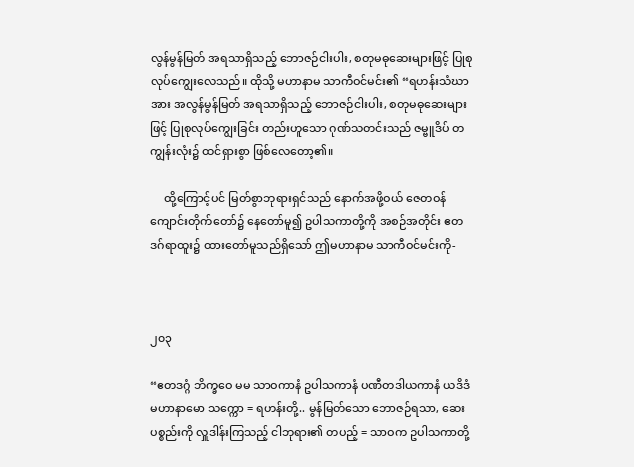လွန်မွန်မြတ် အရသာရှိသည့် ဘောဇဉ်ငါးပါး, စတုမဓုဆေးများဖြင့် ပြုစုလုပ်ကျွေးလေသည်။ ထိုသို့ မဟာနာမ သာကီဝင်မင်း၏ “ရဟန်းသံဃာအား အလွန်မွန်မြတ် အရသာရှိသည့် ဘောဇဉ်ငါးပါး, စတုမဓုဆေးများဖြင့် ပြုစုလုပ်ကျွေးခြင်း တည်းဟူသော ဂုဏ်သတင်းသည် ဇမ္ဗူဒိပ် တကျွန်းလုံး၌ ထင်ရှားစွာ ဖြစ်လေတော့၏။

     ထို့ကြောင့်ပင် မြတ်စွာဘုရားရှင်သည် နောက်အဖို့ဝယ် ဇေတဝန်ကျောင်းတိုက်တော်၌ နေတော်မူ၍ ဥပါသကာတို့ကို အစဉ်အတိုင်း ဧတဒဂ်ရာထူး၌ ထားတော်မူသည်ရှိသော် ဤမဟာနာမ သာကီဝင်မင်းကို-



၂၀၃

“ဧတဒဂ္ဂံ ဘိက္ခဝေ မမ သာဝကာနံ ဥပါသကာနံ ပဏီတဒါယကာနံ ယဒိဒံ မဟာနာမော သက္ကော = ရဟန်းတို့.. မွန်မြတ်သော ဘောဇဉ်ရသာ, ဆေးပစ္စည်းကို လှူဒါန်းကြသည့် ငါဘုရား၏ တပည့် = သာဝက ဥပါသကာတို့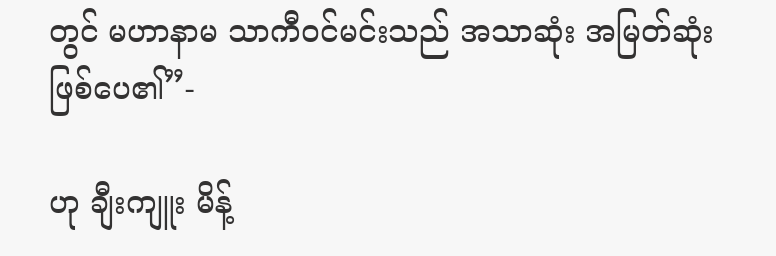တွင် မဟာနာမ သာကီဝင်မင်းသည် အသာဆုံး အမြတ်ဆုံး ဖြစ်ပေ၏”-

ဟု ချီးကျူး မိန့်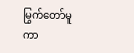မြွက်တော်မူကာ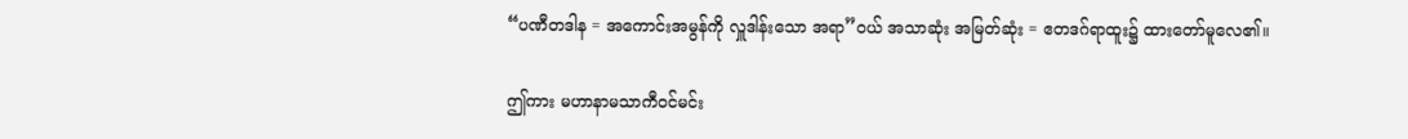“ပဏီတဒါန = အကောင်းအမွန်ကို လှူဒါန်းသော အရာ”ဝယ် အသာဆုံး အမြတ်ဆုံး = ဧတဒဂ်ရာထူး၌ ထားတော်မူလေ၏။

ဤကား မဟာနာမသာကီဝင်မင်း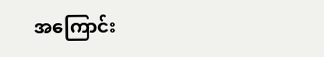အကြောင်း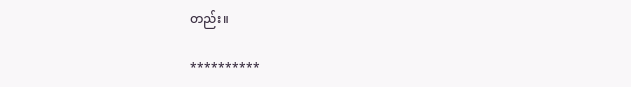တည်း။

**********